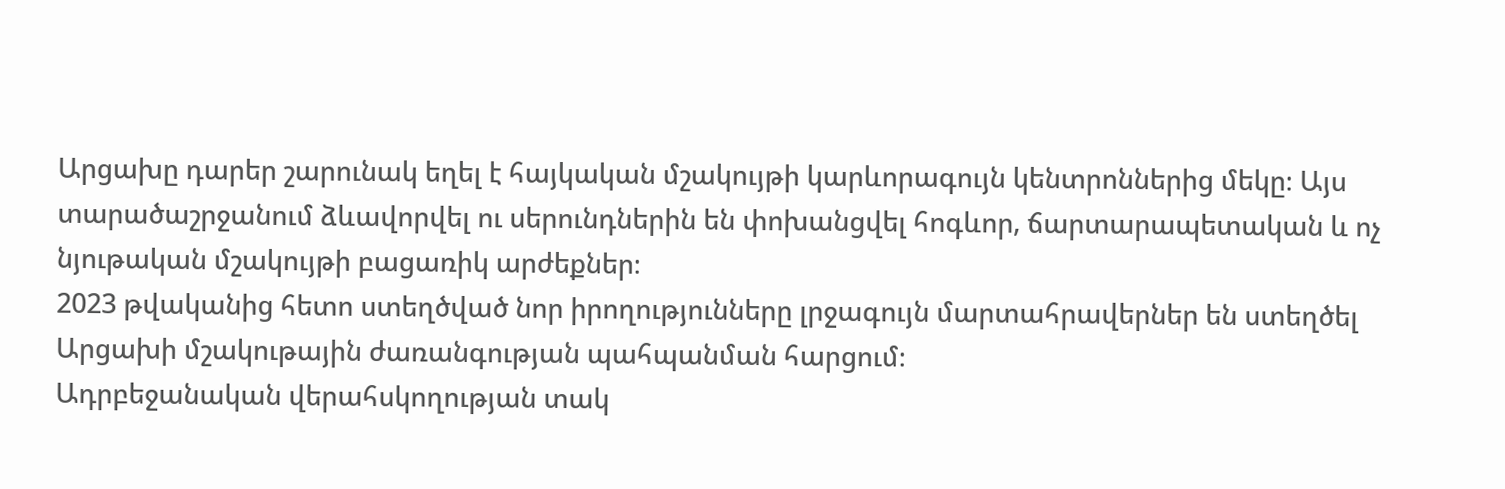Արցախը դարեր շարունակ եղել է հայկական մշակույթի կարևորագույն կենտրոններից մեկը։ Այս տարածաշրջանում ձևավորվել ու սերունդներին են փոխանցվել հոգևոր, ճարտարապետական և ոչ նյութական մշակույթի բացառիկ արժեքներ։
2023 թվականից հետո ստեղծված նոր իրողությունները լրջագույն մարտահրավերներ են ստեղծել Արցախի մշակութային ժառանգության պահպանման հարցում։
Ադրբեջանական վերահսկողության տակ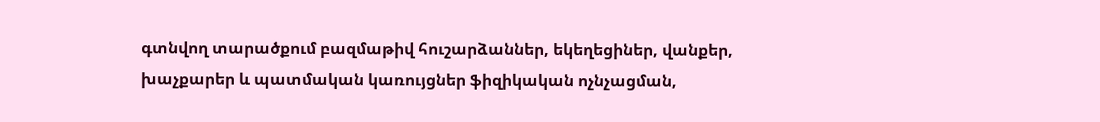գտնվող տարածքում բազմաթիվ հուշարձաններ, եկեղեցիներ, վանքեր, խաչքարեր և պատմական կառույցներ ֆիզիկական ոչնչացման,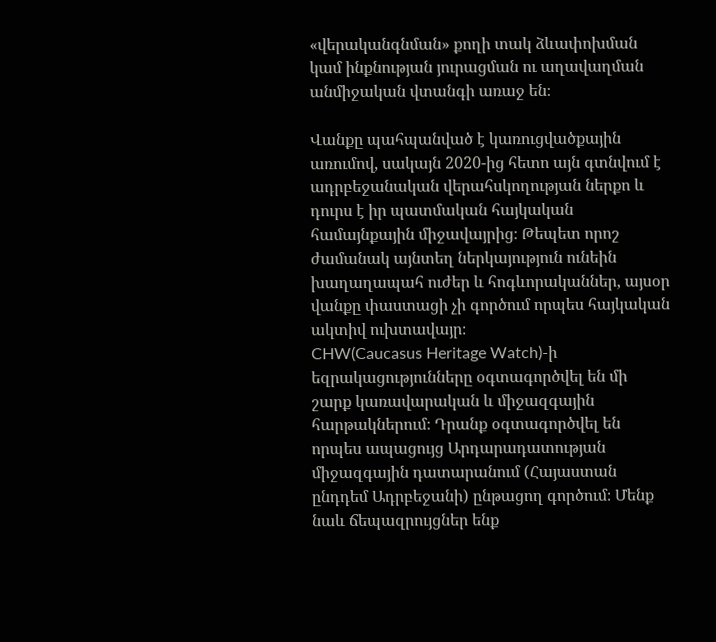«վերականգնման» քողի տակ ձևափոխման կամ ինքնության յուրացման ու աղավաղման անմիջական վտանգի առաջ են։

Վանքը պահպանված է կառուցվածքային առումով, սակայն 2020-ից հետո այն գտնվում է ադրբեջանական վերահսկողության ներքո և դուրս է իր պատմական հայկական համայնքային միջավայրից։ Թեպետ որոշ ժամանակ այնտեղ ներկայություն ունեին խաղաղապահ ուժեր և հոգևորականներ, այսօր վանքը փաստացի չի գործում որպես հայկական ակտիվ ուխտավայր։
CHW(Caucasus Heritage Watch)-ի եզրակացությունները օգտագործվել են մի շարք կառավարական և միջազգային հարթակներում։ Դրանք օգտագործվել են որպես ապացույց Արդարադատության միջազգային դատարանում (Հայաստան ընդդեմ Ադրբեջանի) ընթացող գործում։ Մենք նաև ճեպազրույցներ ենք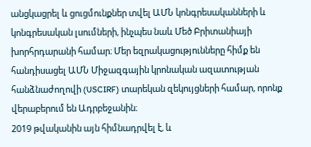անցկացրել և ցուցմունքներ տվել ԱՄՆ կոնգրեսականների և կոնգրեսական լսումների, ինչպես նաև Մեծ Բրիտանիայի խորհրդարանի համար։ Մեր եզրակացությունները հիմք են հանդիսացել ԱՄՆ Միջազգային կրոնական ազատության հանձնաժողովի (USCIRF) տարեկան զեկույցների համար, որոնք վերաբերում են Ադրբեջանին։
2019 թվականին այն հիմնադրվել է, և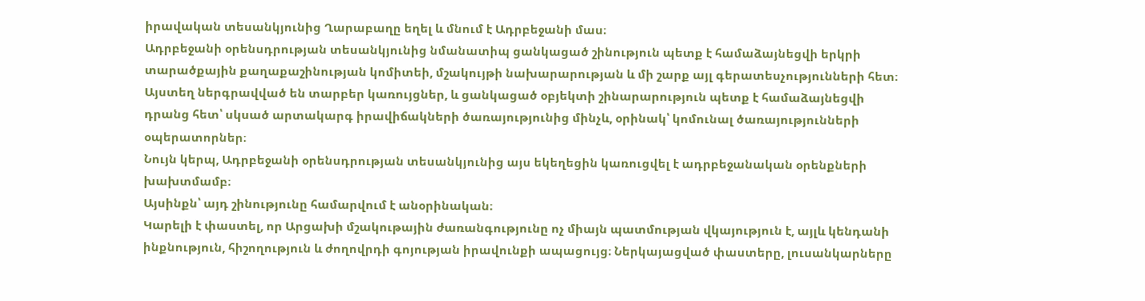իրավական տեսանկյունից Ղարաբաղը եղել և մնում է Ադրբեջանի մաս։
Ադրբեջանի օրենսդրության տեսանկյունից նմանատիպ ցանկացած շինություն պետք է համաձայնեցվի երկրի տարածքային քաղաքաշինության կոմիտեի, մշակույթի նախարարության և մի շարք այլ գերատեսչությունների հետ։
Այստեղ ներգրավված են տարբեր կառույցներ, և ցանկացած օբյեկտի շինարարություն պետք է համաձայնեցվի դրանց հետ՝ սկսած արտակարգ իրավիճակների ծառայությունից մինչև, օրինակ՝ կոմունալ ծառայությունների օպերատորներ։
Նույն կերպ, Ադրբեջանի օրենսդրության տեսանկյունից այս եկեղեցին կառուցվել է ադրբեջանական օրենքների խախտմամբ։
Այսինքն՝ այդ շինությունը համարվում է անօրինական։
Կարելի է փաստել, որ Արցախի մշակութային ժառանգությունը ոչ միայն պատմության վկայություն է, այլև կենդանի ինքնություն, հիշողություն և ժողովրդի գոյության իրավունքի ապացույց։ Ներկայացված փաստերը, լուսանկարները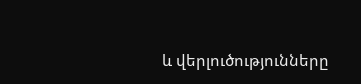և վերլուծությունները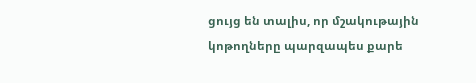ցույց են տալիս, որ մշակութային կոթողները պարզապես քարե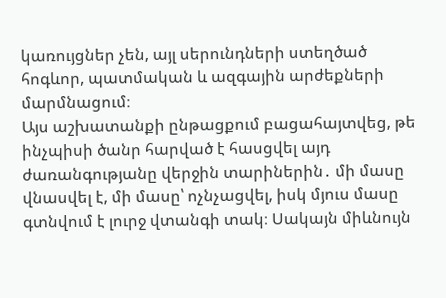կառույցներ չեն, այլ սերունդների ստեղծած հոգևոր, պատմական և ազգային արժեքների մարմնացում։
Այս աշխատանքի ընթացքում բացահայտվեց, թե ինչպիսի ծանր հարված է հասցվել այդ ժառանգությանը վերջին տարիներին․ մի մասը վնասվել է, մի մասը՝ ոչնչացվել, իսկ մյուս մասը գտնվում է լուրջ վտանգի տակ։ Սակայն միևնույն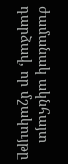ժամանակ ակնհայտ դարձավ, որ մշակույթը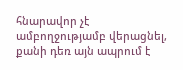հնարավոր չէ ամբողջությամբ վերացնել, քանի դեռ այն ապրում է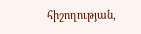հիշողության,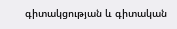գիտակցության և գիտական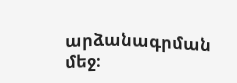արձանագրման մեջ։